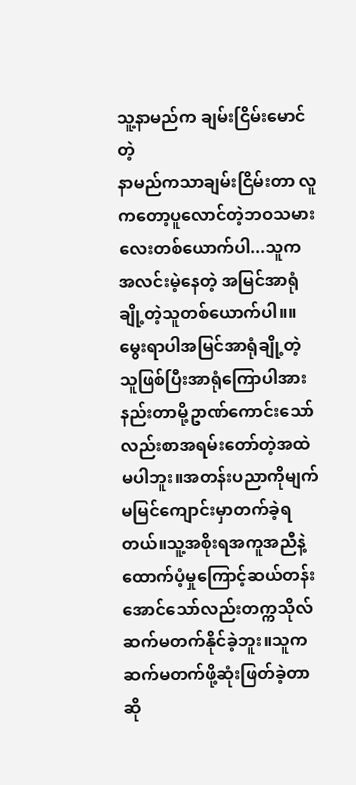သူ့နာမည်က ချမ်းငြိမ်းမောင်တဲ့
နာမည်ကသာချမ်းငြိမ်းတာ လူကတော့ပူလောင်တဲ့ဘဝသမားလေးတစ်ယောက်ပါ...သူကအလင်းမဲ့နေတဲ့ အမြင်အာရုံချို့တဲ့သူတစ်ယောက်ပါ။။မွေးရာပါအမြင်အာရုံချို့တဲ့သူဖြစ်ပြီးအာရုံကြောပါအားနည်းတာမို့ဥာဏ်ကောင်းသော်လည်းစာအရမ်းတော်တဲ့အထဲမပါဘူး။အတန်းပညာကိုမျက်မမြင်ကျောင်းမှာတက်ခဲ့ရတယ်။သူ့အစိုးရအကူအညီနဲ့ထောက်ပံ့မှုကြောင့်ဆယ်တန်းအောင်သော်လည်းတက္ကသိုလ်ဆက်မတက်နိုင်ခဲ့ဘူး။သူကဆက်မတက်ဖို့ဆုံးဖြတ်ခဲ့တာဆို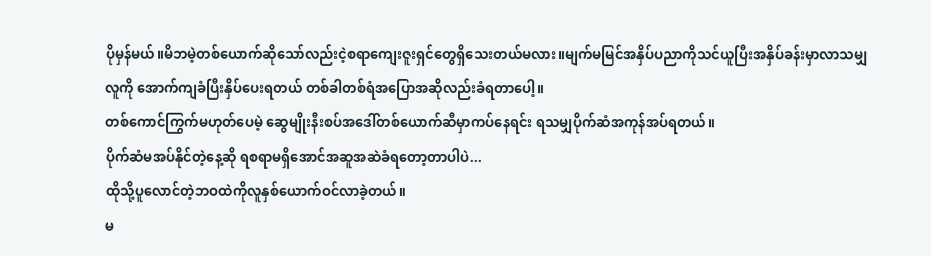ပိုမှန်မယ်။မိဘမဲ့တစ်ယောက်ဆိုသော်လည်းငဲ့စရာကျေးဇူးရှင်တွေရှိသေးတယ်မလား။မျက်မမြင်အနှိပ်ပညာကိုသင်ယူပြီးအနှိပ်ခန်းမှာလာသမျှလူကို အောက်ကျခံပြီးနှိပ်ပေးရတယ် တစ်ခါတစ်ရံအပြောအဆိုလည်းခံရတာပေါ့။
တစ်ကောင်ကြွက်မဟုတ်ပေမဲ့ ဆွေမျိုးနီးစပ်အဒေါ်တစ်ယောက်ဆီမှာကပ်နေရင်း ရသမျှပိုက်ဆံအကုန်အပ်ရတယ်။
ပိုက်ဆံမအပ်နိုင်တဲ့နေ့ဆို ရစရာမရှိအောင်အဆူအဆဲခံရတော့တာပါပဲ...
ထိုသို့ပူလောင်တဲ့ဘဝထဲကိုလူနှစ်ယောက်ဝင်လာခဲ့တယ်။
မ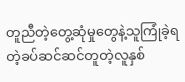တူညီတဲ့တွေ့ဆုံမှုတွေနဲ့သူကြုံခဲ့ရတဲ့ခပ်ဆင်ဆင်တူတဲ့လူနှစ်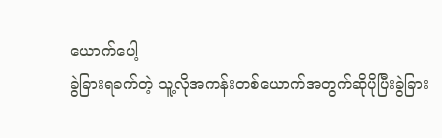ယောက်ပေါ့
ခွဲခြားရခက်တဲ့ သူ့လိုအကန်းတစ်ယောက်အတွက်ဆိုပိုပြီးခွဲခြား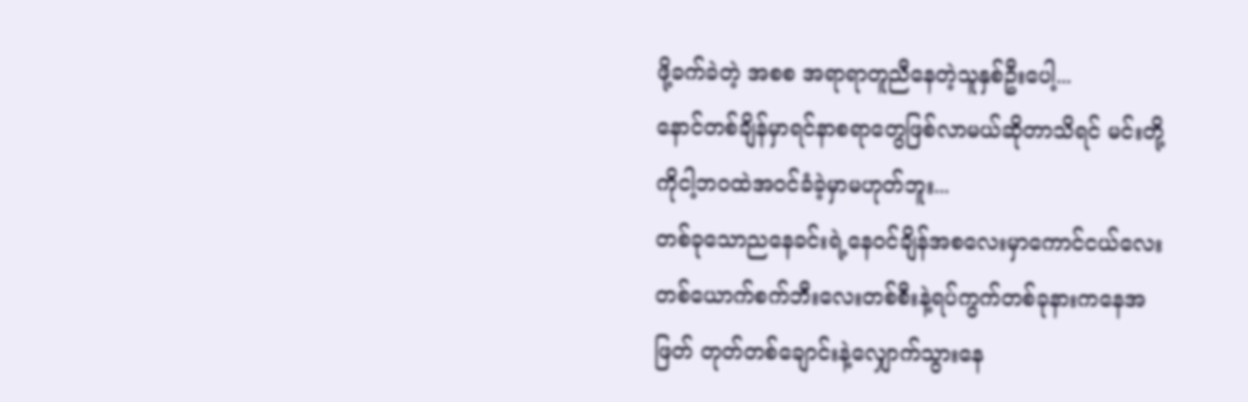ဖို့ခက်ခဲတဲ့ အစစ အရာရာတူညီနေတဲ့သူနှစ်ဦးပေါ့...
နောင်တစ်ချိန်မှာရင်နာစရာတွေဖြစ်လာမယ်ဆိုတာသိရင် မင်းတို့ကိုငါ့ဘဝထဲအဝင်ခံခဲ့မှာမဟုတ်ဘူး...
တစ်ခုသောညနေခင်းရဲ့နေဝင်ချိန်အစလေးမှာကောင်ငယ်လေးတစ်ယောက်စက်ဘီးလေးတစ်စီးနဲ့ရပ်ကွက်တစ်ခုနားကနေအဖြတ် တုတ်တစ်ချောင်းနဲ့လျှောက်သွားနေ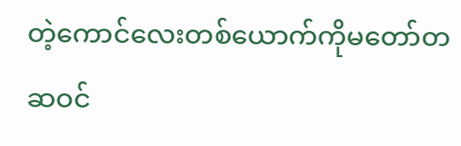တဲ့ကောင်လေးတစ်ယောက်ကိုမတော်တဆဝင်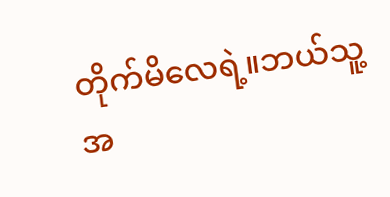တိုက်မိလေရဲ့။ဘယ်သူ့အ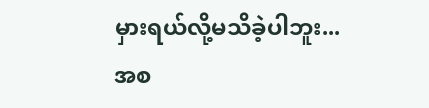မှားရယ်လို့မသိခဲ့ပါဘူး...
အစ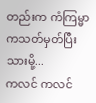တည်းက ကံကြမ္မာကသတ်မှတ်ပြီးသားမို့...
ကလင် ကလင်